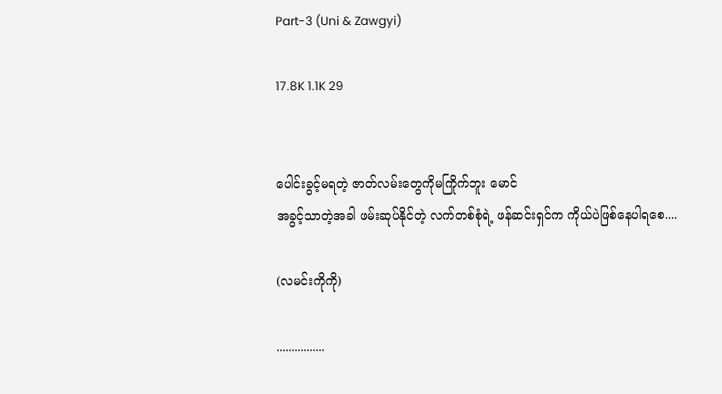Part-3 (Uni & Zawgyi)

17.8K 1.1K 29


ပေါင်းခွင့်မရတဲ့ ဇာတ်လမ်းတွေကိုမကြိုက်ဘူး မောင်
အခွင့်သာတဲ့အခါ ဖမ်းဆုပ်နိုင်တဲ့ လက်တစ်စုံရဲ့ ဖန်ဆင်းရှင်က ကိုယ်ပဲဖြစ်နေပါရစေ....

(လမင်းကိုကို)

................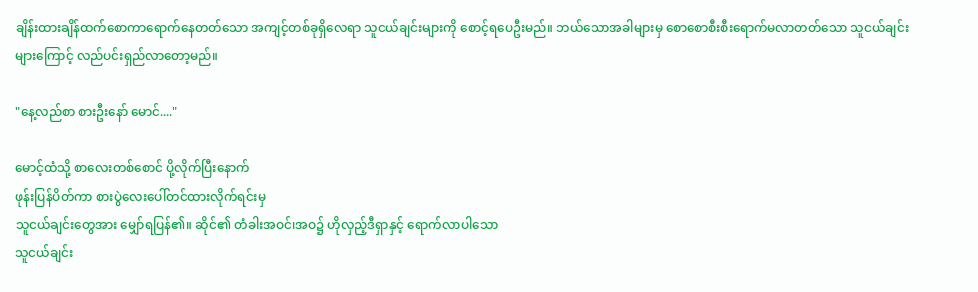ချိန်းထားချိန်ထက်စောကာရောက်နေတတ်သော အကျင့်တစ်ခုရှိလေရာ သူငယ်ချင်းများကို စောင့်ရပေဦးမည်။ ဘယ်သောအခါများမှ စောစောစီးစီးရောက်မလာတတ်သော သူငယ်ချင်းများကြောင့် လည်ပင်းရှည်လာတော့မည်။

"နေ့လည်စာ စားဦးနော် မောင်...."

မောင့်ထံသို့ စာလေးတစ်စောင် ပို့လိုက်ပြီးနောက်
ဖုန်းပြန်ပိတ်ကာ စားပွဲလေးပေါ်တင်ထားလိုက်ရင်းမှ
သူငယ်ချင်းတွေအား မျှော်ရပြန်၏။ ဆိုင်၏ တံခါးအဝင်၊အဝ၌ ဟိုလှည့်ဒီရှာနှင့် ရောက်လာပါသော
သူငယ်ချင်း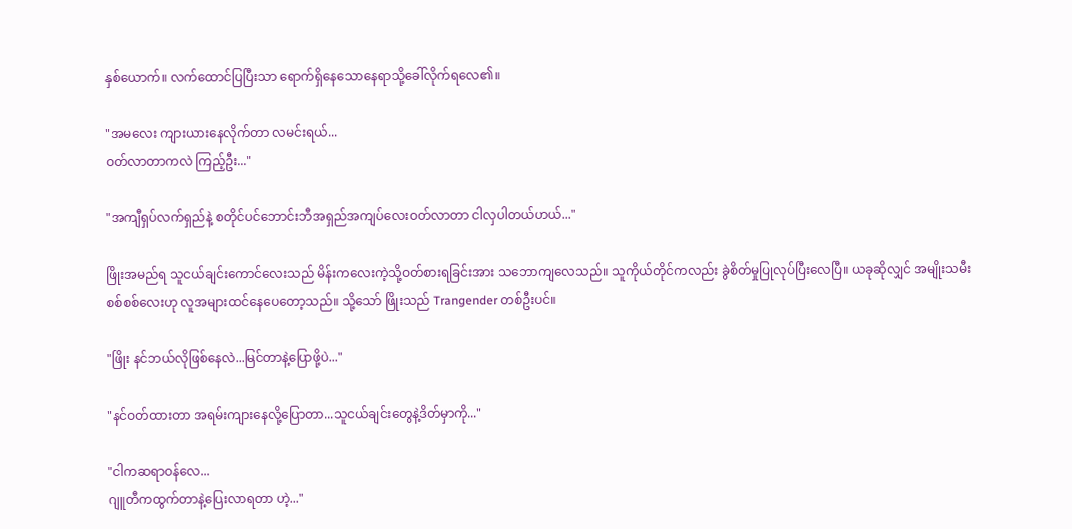နှစ်ယောက်။ လက်ထောင်ပြပြီးသာ ရောက်ရှိနေသောနေရာသို့ခေါ်လိုက်ရလေ၏။

"အမလေး ကျားယားနေလိုက်တာ လမင်းရယ်...
ဝတ်လာတာကလဲ ကြည့်ဦး..."

"အကျီရှပ်လက်ရှည်နဲ့ စတိုင်ပင်ဘောင်းဘီအရှည်အကျပ်လေးဝတ်လာတာ ငါလှပါတယ်ဟယ်..."

ဖြိုးအမည်ရ သူငယ်ချင်းကောင်လေးသည် မိန်းကလေးကဲ့သို့ဝတ်စားရခြင်းအား သဘောကျလေသည်။ သူကိုယ်တိုင်ကလည်း ခွဲစိတ်မှုပြုလုပ်ပြီးလေပြီ။ ယခုဆိုလျှင် အမျိုးသမီးစစ်စစ်လေးဟု လူအများထင်နေပေတော့သည်။ သို့သော် ဖြိုးသည် Trangender တစ်ဦးပင်။

"ဖြိုး နင်ဘယ်လိုဖြစ်နေလဲ...မြင်တာနဲ့ပြောဖို့ပဲ..."

"နင်ဝတ်ထားတာ အရမ်းကျားနေလို့ပြောတာ...သူငယ်ချင်းတွေနဲ့ဒိတ်မှာကို..."

"ငါကဆရာဝန်လေ...
ဂျူတီကထွက်တာနဲ့ပြေးလာရတာ ဟဲ့..."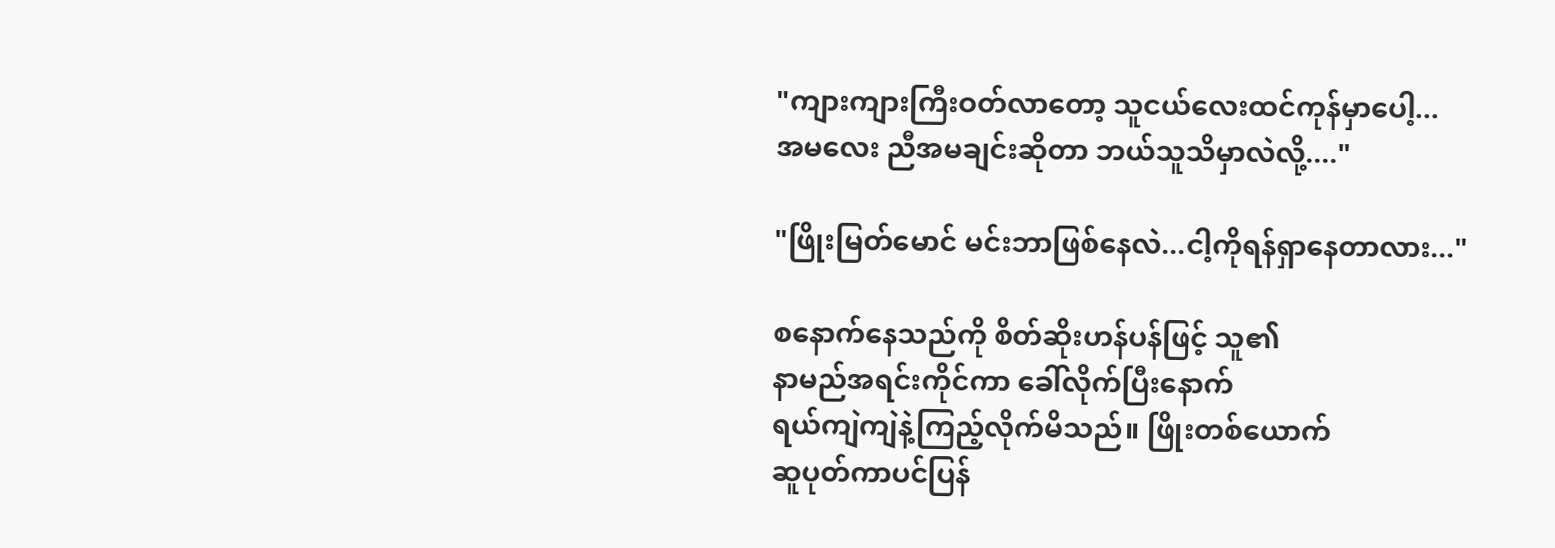"ကျားကျားကြီးဝတ်လာတော့ သူငယ်လေးထင်ကုန်မှာပေါ့...
အမလေး ညီအမချင်းဆိုတာ ဘယ်သူသိမှာလဲလို့...."

"ဖြိုးမြတ်မောင် မင်းဘာဖြစ်နေလဲ...ငါ့ကိုရန်ရှာနေတာလား..."

စနောက်နေသည်ကို စိတ်ဆိုးဟန်ပန်ဖြင့် သူ၏
နာမည်အရင်းကိုင်ကာ ခေါ်လိုက်ပြီးနောက်
ရယ်ကျဲကျဲနဲ့ကြည့်လိုက်မိသည်။ ဖြိုးတစ်ယောက်
ဆူပုတ်ကာပင်ပြန်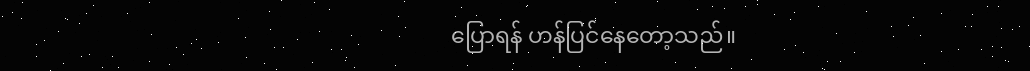ပြောရန် ဟန်ပြင်နေတော့သည်။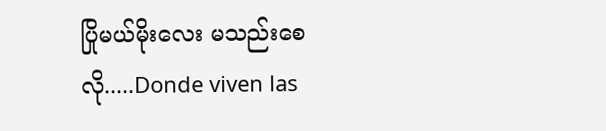ပြိုမယ်မိုးလေး မသည်းစေလို.....Donde viven las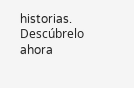historias. Descúbrelo ahora